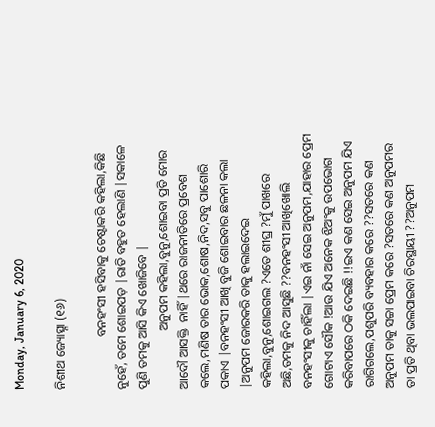Monday, January 6, 2020

ନିଶୀଥ ଜ୍ୟୋତ୍ସ୍ନା (୧୬)

                 ବନହଂସୀ ହସିବାକୁ ଚେଷ୍ଟାକରି କହିଲା,କିଛି ନୁହେଁ, ତମେ ଶୋଇପଡ଼ |ରାତି ବହୁତ ହେଲାଣି |ସକାଳେ ପୁଣି ତମକୁ ଆସି କିଏ ଖୋଜିବେ |
                   ଅନୁପମ କହିଲା,ବୁନୁ,ଶୋଇବା ପ୍ରତି ମୋର ଆଦୌ ଆସକ୍ତି  ନାହିଁ |ଥରେ ରାଜନୀତିରେ ପ୍ରବେଶ କଲେ,ମଣିଷ ତାର ଭୋକ,ଶୋଷ,ନିଦ,ସବୁ ପାଶୋରି ପକାଏ |ବନହଂସୀ ଆଖି ବୁଜି ଶୋଇବାର ଛଳନା କଲା |ଅନୁପମ ଜୋରକରି ତାକୁ ହଲାଇଦେଇ କହିଲା,ବୁନୁ,ଶୋଇଗଲ ?ଏତେ ଶୀଘ୍ର ?ମୁଁ ପାଖରେ ଅଛି,ତମକୁ ନିଦ ଆସୁଛି ??ବନହଂସୀ ଆଖିଖୋଲି ବନହଂସୀକୁ ଚାହିଁଲା |ଏଇ ନାଁ ସେଇ ଅନୁପମ,ଯାହାର ପ୍ରେମ ଗୋଟାଏ ସୌକ !ଆଉ ଯିଏ ଅନେକ ଝିଅଂକୁ ଉପଭୋଗ କରିବାପରେ ଠକି ଦେଇଛି !!ଇଏ କଣ ସେଇ ଅନୁପମ ଯିଏ ରାଗିଗଲେ,ପଶୁପରି ବ୍ୟବହାର କରେ ??ସତରେ କଣ ଅନୁପମ ତାକୁ ସଚ୍ଚା ପ୍ରେମ କରେ ?ସତରେ କଣ ଅନୁପମର ତା ପ୍ରତି ଥିବା ଭଲପାଇବା ଚିରସ୍ଥାୟୀ ??ଅନୁପମ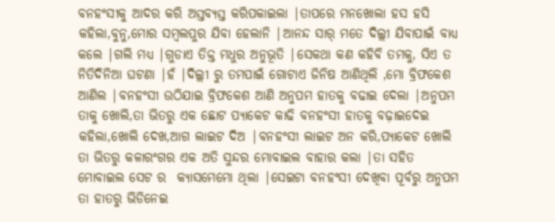ବନହଂସୀକୁ ଆଦର କରି ଅସ୍ତବ୍ୟସ୍ତ କରିପକାଇଲା |ତାପରେ ମନଖୋଲା ହସ ହସି କହିଲା,ବୁନୁ,ମୋର ସମ୍ବଲପୁର ଯିବା ହେଲାନି |ଆନନ୍ଦ ସାର୍ ମତେ ଦିଲ୍ଲୀ ଯିବାପାଇଁ ବାଧ୍ୟ କଲେ |ଗଲି ମଧ୍ୟ |ଗୁଡାଏ ତିକ୍ତ ମଧୁର ଅନୁଭୂତି |ସେକଥା କଣ କହିବି ତମକୁ, ସିଏ ତ ନିତିଦିନିଆ ଘଟଣା |ହଁ |ଦିଲ୍ଲୀ ରୁ ତମପାଇଁ ଗୋଟାଏ ଜିନିଷ ଆଣିଥିଲି ,ମୋ ବ୍ରିଫକେଶ ଆଣିଲ |ବନହଂସୀ ଉଠିଯାଇ ବ୍ରିଫକେଶ ଆଣି ଅନୁପମ ହାତକୁ ବଢାଇ ଦେଲା |ଅନୁପମ ତାକୁ ଖୋଲି,ତା ଭିତରୁ ଏକ ଛୋଟ ପ୍ୟାକେଟ କାଢି ବନହଂସୀ ହାତକୁ ବଢ଼ାଇଦେଇ କହିଲା,ଖୋଲି ଦେଖ,ଆଗ ଲାଇଟ ଦିଅ |ବନହଂସୀ ଲାଇଟ ଅନ କରି,ପ୍ୟାକେଟ ଖୋଲି ତା ଭିତରୁ କଳାରଂଗର ଏକ ଅତି ସୁନ୍ଦର ମୋବାଇଲ ବାହାର କଲା |ତା ସହିତ ମୋବାଇଲ ସେଟ ର  କ୍ୟାସମେମୋ ଥିଲା |ସେଇଟା ବନହଂସୀ ଦେଖିବା ପୂର୍ବରୁ ଅନୁପମ ତା ହାତରୁ ଭିଡିନେଇ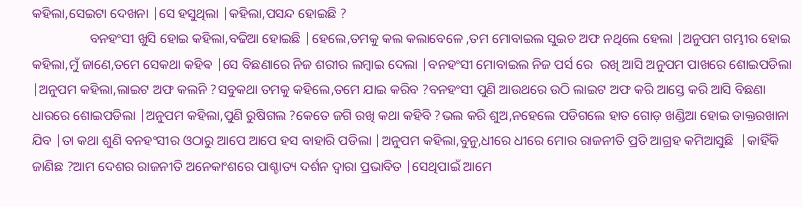କହିଲା,ସେଇଟା ଦେଖନା |ସେ ହସୁଥିଲା |କହିଲା,ପସନ୍ଦ ହୋଇଛି ?
                 ବନହଂସୀ ଖୁସି ହୋଇ କହିଲା,ବଢିଆ ହୋଇଛି |ହେଲେ,ତମକୁ କଲ କଲାବେଳେ ,ତମ ମୋବାଇଲ ସୁଇଚ ଅଫ ନଥିଲେ ହେଲା |ଅନୁପମ ଗମ୍ଭୀର ହୋଇ କହିଲା,ମୁଁ ଜାଣେ,ତମେ ସେକଥା କହିଵ |ସେ ବିଛଣାରେ ନିଜ ଶରୀର ଲମ୍ବାଇ ଦେଲା |ବନହଂସୀ ମୋବାଇଲ ନିଜ ପର୍ସ ରେ  ରଖି ଆସି ଅନୁପମ ପାଖରେ ଶୋଇପଡିଲା |ଅନୁପମ କହିଲା,ଲାଇଟ ଅଫ କଲନି ?ସବୁକଥା ତମକୁ କହିଲେ,ତମେ ଯାଇ କରିବ ?ବନହଂସୀ ପୁଣି ଆଉଥରେ ଉଠି ଲାଇଟ ଅଫ କରି ଆସ୍ତେ କରି ଆସି ବିଛଣା ଧାରରେ ଶୋଇପଡିଲା |ଅନୁପମ କହିଲା,ପୁଣି ରୁଷିଗଲ ?କେତେ ଜଗି ରଖି କଥା କହିବି ?ଭଲ କରି ଶୁଅ,ନହେଲେ ପଡିଗଲେ ହାତ ଗୋଡ଼ ଖଣ୍ଡିଆ ହୋଇ ଡାକ୍ତରଖାନା ଯିବ |ତା କଥା ଶୁଣି ବନହଂସୀର ଓଠାରୁ ଆପେ ଆପେ ହସ ବାହାରି ପଡିଲା |ଅନୁପମ କହିଲା,ବୁନୁ,ଧୀରେ ଧୀରେ ମୋର ରାଜନୀତି ପ୍ରତି ଆଗ୍ରହ କମିଆସୁଛି  |କାହିଁକି ଜାଣିଛ ?ଆମ ଦେଶର ରାଜନୀତି ଅନେକାଂଶରେ ପାଶ୍ଚାତ୍ୟ ଦର୍ଶନ ଦ୍ବାରା ପ୍ରଭାବିତ |ସେଥିପାଇଁ ଆମେ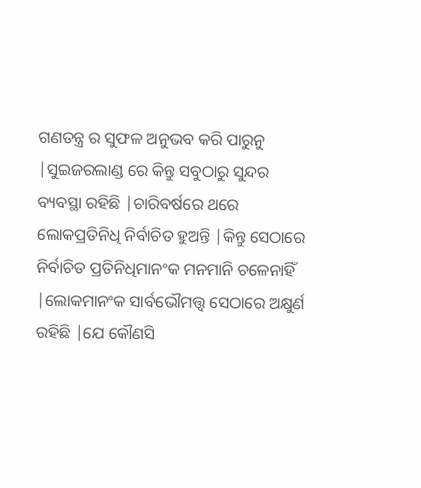ଗଣତନ୍ତ୍ର ର ସୁଫଳ ଅନୁଭବ କରି ପାରୁନୁ |ସୁଇଜରଲାଣ୍ଡ ରେ କିନ୍ତୁ ସବୁଠାରୁ ସୁନ୍ଦର ବ୍ୟବସ୍ଥା ରହିଛି |ଚାରିବର୍ଷରେ ଥରେ ଲୋକପ୍ରତିନିଧି ନିର୍ବାଚିତ ହୁଅନ୍ତି |କିନ୍ତୁ ସେଠାରେ ନିର୍ବାଚିତ ପ୍ରତିନିଧିମାନଂକ ମନମାନି ଚଳେନାହିଁ |ଲୋକମାନଂକ ସାର୍ବଭୌମତ୍ତ୍ବ ସେଠାରେ ଅକ୍ଷୁର୍ଣ ରହିଛି |ଯେ କୌଣସି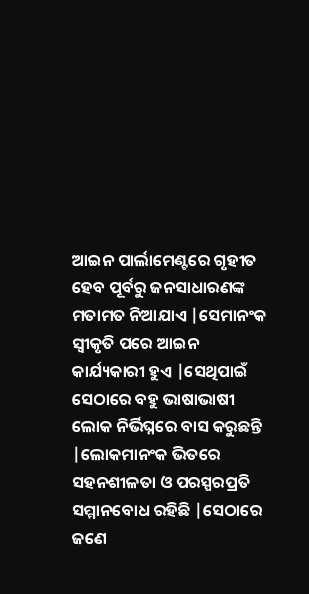ଆଇନ ପାର୍ଲାମେଣ୍ଟରେ ଗୃହୀତ ହେବ ପୂର୍ବରୁ ଜନସାଧାରଣଙ୍କ ମତାମତ ନିଆଯାଏ |ସେମାନଂକ ସ୍ବୀକୃତି ପରେ ଆଇନ କାର୍ଯ୍ୟକାରୀ ହୁଏ |ସେଥିପାଇଁ ସେଠାରେ ବହୁ ଭାଷାଭାଷୀ ଲୋକ ନିର୍ଭିଘ୍ନରେ ବାସ କରୁଛନ୍ତି |ଲୋକମାନଂକ ଭିତରେ ସହନଶୀଳତା ଓ ପରସ୍ପରପ୍ରତି ସମ୍ମାନବୋଧ ରହିଛି |ସେଠାରେ ଜଣେ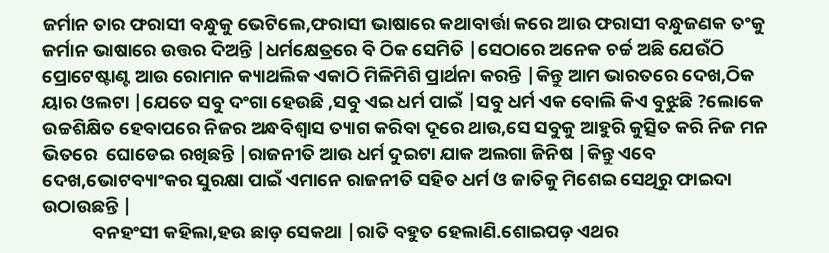ଜର୍ମାନ ତାର ଫରାସୀ ବନ୍ଧୁକୁ ଭେଟିଲେ,ଫରାସୀ ଭାଷାରେ କଥାବାର୍ତ୍ତା କରେ ଆଉ ଫରାସୀ ବନ୍ଧୁଜଣକ ତଂକୁ ଜର୍ମାନ ଭାଷାରେ ଉତ୍ତର ଦିଅନ୍ତି |ଧର୍ମକ୍ଷେତ୍ରରେ ବି ଠିକ ସେମିତି |ସେଠାରେ ଅନେକ ଚର୍ଚ୍ଚ ଅଛି ଯେଉଁଠି ପ୍ରୋଟେଷ୍ଟାଣ୍ଟ ଆଉ ରୋମାନ କ୍ୟାଥଲିକ ଏକାଠି ମିଳିମିଶି ପ୍ରାର୍ଥନା କରନ୍ତି |କିନ୍ତୁ ଆମ ଭାରତରେ ଦେଖ,ଠିକ ୟାର ଓଲଟା |ଯେତେ ସବୁ ଦଂଗା ହେଉଛି ,ସବୁ ଏଇ ଧର୍ମ ପାଇଁ |ସବୁ ଧର୍ମ ଏକ ବୋଲି କିଏ ବୁଝୁଛି ?ଲୋକେ ଉଚ୍ଚଶିକ୍ଷିତ ହେବାପରେ ନିଜର ଅନ୍ଧବିଶ୍ବାସ ତ୍ୟାଗ କରିବା ଦୂରେ ଥାଉ,ସେ ସବୁକୁ ଆହୁରି କୁତ୍ସିତ କରି ନିଜ ମନ ଭିତରେ  ଘୋଡେଇ ରଖିଛନ୍ତି |ରାଜନୀତି ଆଉ ଧର୍ମ ଦୁଇଟା ଯାକ ଅଲଗା ଜିନିଷ |କିନ୍ତୁ ଏବେ ଦେଖ,ଭୋଟବ୍ୟାଂକର ସୁରକ୍ଷା ପାଇଁ ଏମାନେ ରାଜନୀତି ସହିତ ଧର୍ମ ଓ ଜାତିକୁ ମିଶେଇ ସେଥିରୁ ଫାଇଦା ଉଠାଉଛନ୍ତି |
            ବନହଂସୀ କହିଲା,ହଉ ଛାଡ଼ ସେକଥା |ରାତି ବହୁତ ହେଲାଣି.ଶୋଇପଡ଼ ଏଥର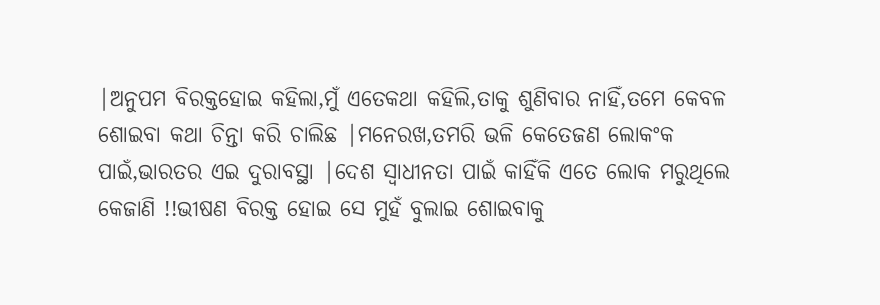|ଅନୁପମ ବିରକ୍ତହୋଇ କହିଲା,ମୁଁ ଏତେକଥା କହିଲି,ତାକୁ ଶୁଣିବାର ନାହିଁ,ତମେ କେବଳ ଶୋଇବା କଥା ଚିନ୍ତା କରି ଚାଲିଛ |ମନେରଖ,ତମରି ଭଳି କେତେଜଣ ଲୋକଂକ ପାଇଁ,ଭାରତର ଏଇ ଦୁରାବସ୍ଥା |ଦେଶ ସ୍ବାଧୀନତା ପାଇଁ କାହିଁକି ଏତେ ଲୋକ ମରୁଥିଲେ କେଜାଣି !!ଭୀଷଣ ବିରକ୍ତ ହୋଇ ସେ ମୁହଁ ବୁଲାଇ ଶୋଇବାକୁ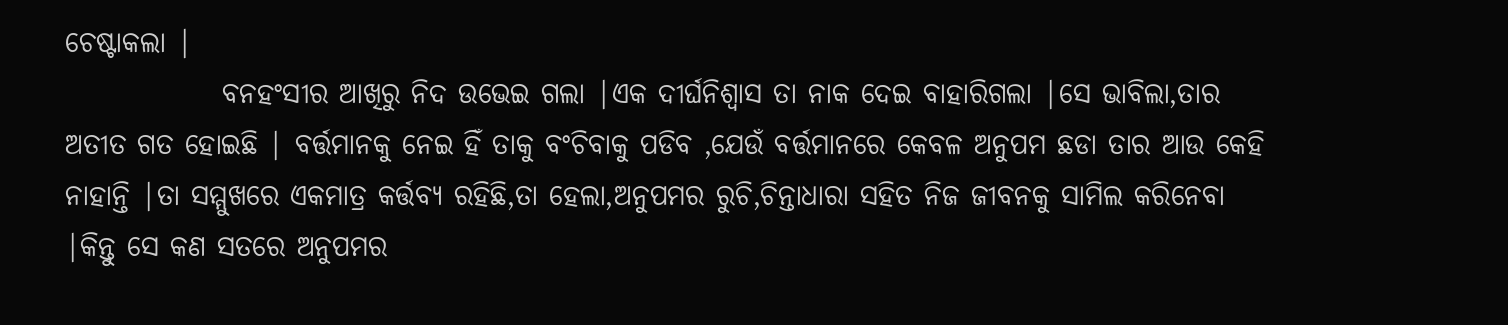ଚେଷ୍ଟାକଲା |
              ବନହଂସୀର ଆଖିରୁ ନିଦ ଉଭେଇ ଗଲା |ଏକ ଦୀର୍ଘନିଶ୍ବାସ ତା ନାକ ଦେଇ ବାହାରିଗଲା |ସେ ଭାବିଲା,ତାର ଅତୀତ ଗତ ହୋଇଛି | ବର୍ତ୍ତମାନକୁ ନେଇ ହିଁ ତାକୁ ବଂଚିବାକୁ ପଡିବ ,ଯେଉଁ ବର୍ତ୍ତମାନରେ କେବଳ ଅନୁପମ ଛଡା ତାର ଆଉ କେହି ନାହାନ୍ତି |ତା ସମ୍ମୁଖରେ ଏକମାତ୍ର କର୍ତ୍ତବ୍ୟ ରହିଛି,ତା ହେଲା,ଅନୁପମର ରୁଚି,ଚିନ୍ତାଧାରା ସହିତ ନିଜ ଜୀବନକୁ ସାମିଲ କରିନେବା |କିନ୍ତୁ ସେ କଣ ସତରେ ଅନୁପମର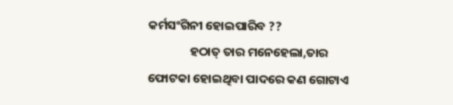କର୍ମସଂଗିନୀ ହୋଇପାରିବ ??
               ହଠାତ୍ ତାର ମନେହେଲା,ତାର ଫୋଟକା ହୋଇଥିବା ପାଦରେ କଣ ଗୋଟାଏ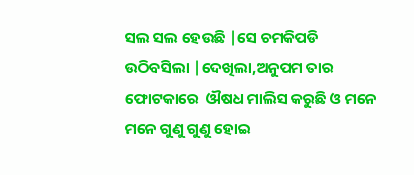ସଲ ସଲ ହେଉଛି |ସେ ଚମକିପଡି ଉଠିବସିଲା |ଦେଖିଲା,ଅନୁପମ ତାର ଫୋଟକାରେ  ଔଷଧ ମାଲିସ କରୁଛି ଓ ମନେ ମନେ ଗୁଣୁ ଗୁଣୁ ହୋଇ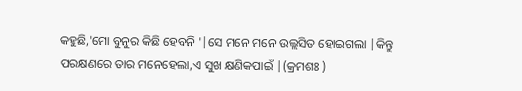କହୁଛି,'ମୋ ବୁନୁର କିଛି ହେବନି '|ସେ ମନେ ମନେ ଉଲ୍ଲସିତ ହୋଇଗଲା |କିନ୍ତୁ ପରକ୍ଷଣରେ ତାର ମନେହେଲା,ଏ ସୁଖ କ୍ଷଣିକପାଇଁ |(କ୍ରମଶଃ )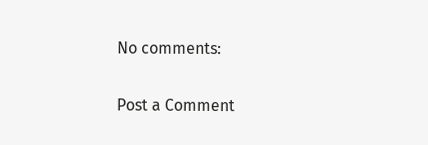No comments:

Post a Comment